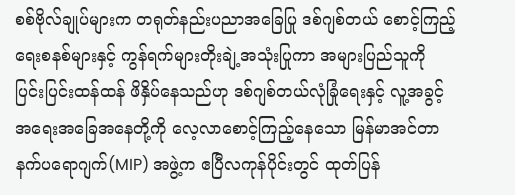စစ်ဗိုလ်ချုပ်များက တရုတ်နည်းပညာအခြေပြု ဒစ်ဂျစ်တယ် စောင့်ကြည့်ရေးစနစ်များနှင့် ကွန်ရက်များတိုးချဲ့အသုံးပြုကာ အများပြည်သူကို ပြင်းပြင်းထန်ထန် ဖိနှိပ်နေသည်ဟု ဒစ်ဂျစ်တယ်လုံခြုံရေးနှင့် လူ့အခွင့်အရေးအခြေအနေတို့ကို လေ့လာစောင့်ကြည့်နေသော မြန်မာအင်တာနက်ပရောဂျက်(MIP) အဖွဲ့က ဧပြီလကုန်ပိုင်းတွင် ထုတ်ပြန်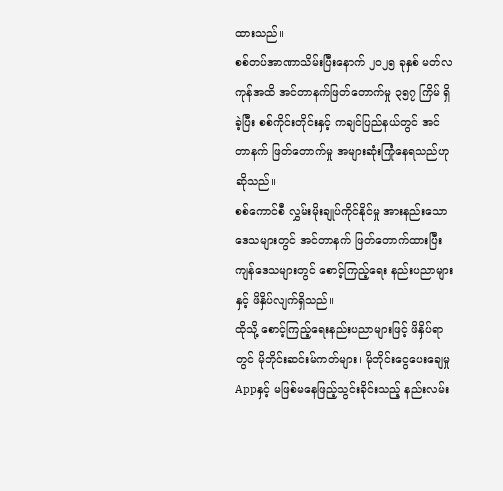ထားသည်။
စစ်တပ်အာဏာသိမ်းပြီးနောက် ၂၀၂၅ ခုနှစ် မတ်လကုန်အထိ အင်တာနက်ဖြတ်တောက်မှု ၃၅၇ ကြိမ် ရှိခဲ့ပြီး စစ်ကိုင်းတိုင်းနှင့် ကချင်ပြည်နယ်တွင် အင်တာနက် ဖြတ်တောက်မှု အများဆုံးကြုံနေရသည်ဟု ဆိုသည်။
စစ်ကောင်စီ လွှမ်းမိုးချုပ်ကိုင်နိုင်မှု အားနည်းသော ဒေသများတွင် အင်တာနက် ဖြတ်တောက်ထားပြီး ကျန်ဒေသများတွင် စောင့်ကြည့်ရေး နည်းပညာများနှင့် ဖိနှိပ်လျက်ရှိသည်။
ထိုသို့ စောင့်ကြည့်ရေးနည်းပညာများဖြင့် ဖိနှိပ်ရာတွင် မိုဘိုင်းဆင်းမ်ကတ်များ၊ မိုဘိုင်းငွေပေးချေမှု Appနှင့် မဖြစ်မနေဖြည့်သွင်းခိုင်းသည့် နည်းလမ်း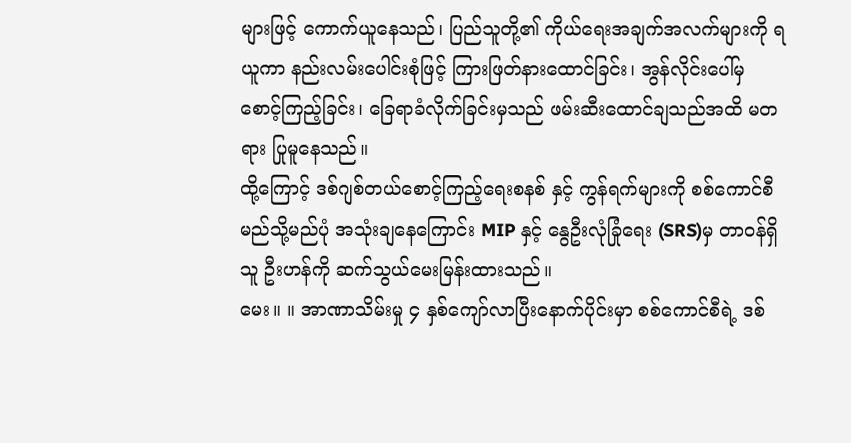များဖြင့် ကောက်ယူနေသည်၊ ပြည်သူတို့၏ ကိုယ်ရေးအချက်အလက်များကို ရယူကာ နည်းလမ်းပေါင်းစုံဖြင့် ကြားဖြတ်နားထောင်ခြင်း၊ အွန်လိုင်းပေါ်မှ စောင့်ကြည့်ခြင်း၊ ခြေရာခံလိုက်ခြင်းမှသည် ဖမ်းဆီးထောင်ချသည်အထိ မတရား ပြုမူနေသည်။
ထို့ကြောင့် ဒစ်ဂျစ်တယ်စောင့်ကြည့်ရေးစနစ် နှင့် ကွန်ရက်များကို စစ်ကောင်စီ မည်သို့မည်ပုံ အသုံးချနေကြောင်း MIP နှင့် နွေဦးလုံခြုံရေး (SRS)မှ တာဝန်ရှိသူ ဦးဟန်ကို ဆက်သွယ်မေးမြန်းထားသည်။
မေး။ ။ အာဏာသိမ်းမှု ၄ နှစ်ကျော်လာပြီးနောက်ပိုင်းမှာ စစ်ကောင်စီရဲ့ ဒစ်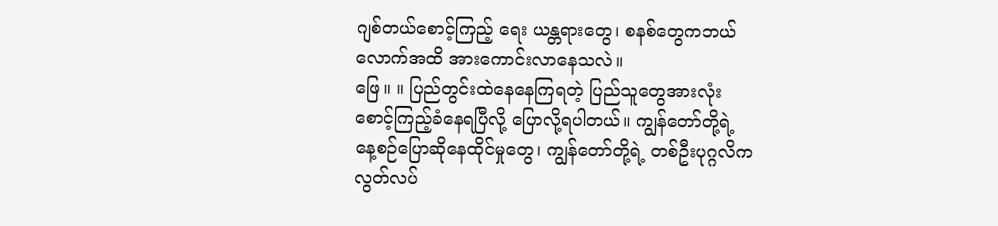ဂျစ်တယ်စောင့်ကြည့် ရေး ယန္တရားတွေ၊ စနစ်တွေကဘယ်လောက်အထိ အားကောင်းလာနေသလဲ။
ဖြေ။ ။ ပြည်တွင်းထဲနေနေကြရတဲ့ ပြည်သူတွေအားလုံး စောင့်ကြည့်ခံနေရပြီလို့ ပြောလို့ရပါတယ်။ ကျွန်တော်တို့ရဲ့ နေ့စဉ်ပြောဆိုနေထိုင်မှုတွေ၊ ကျွန်တော်တို့ရဲ့ တစ်ဦးပုဂ္ဂလိက လွတ်လပ်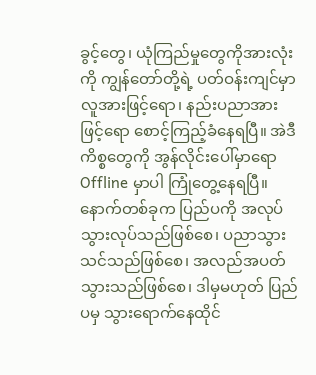ခွင့်တွေ၊ ယုံကြည်မှုတွေကိုအားလုံးကို ကျွန်တော်တို့ရဲ့ ပတ်ဝန်းကျင်မှာ လူအားဖြင့်ရော၊ နည်းပညာအားဖြင့်ရော စောင့်ကြည့်ခံနေရပြီ။ အဲဒီကိစ္စတွေကို အွန်လိုင်းပေါ်မှာရော Offline မှာပါ ကြုံတွေ့နေရပြီ။
နောက်တစ်ခုက ပြည်ပကို အလုပ်သွားလုပ်သည်ဖြစ်စေ၊ ပညာသွားသင်သည်ဖြစ်စေ၊ အလည်အပတ်သွားသည်ဖြစ်စေ၊ ဒါမှမဟုတ် ပြည်ပမှ သွားရောက်နေထိုင်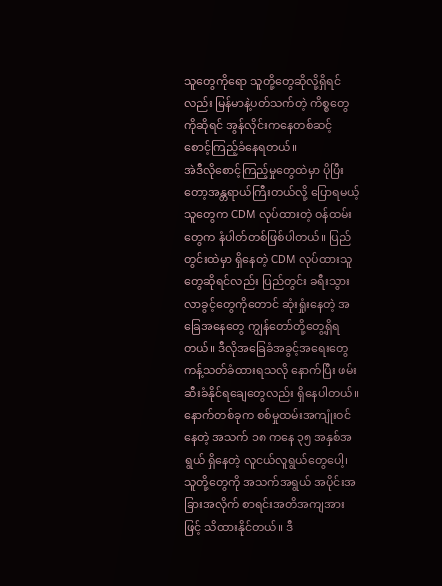သူတွေကိုရော သူတို့တွေဆိုလို့ရှိရင်လည်း မြန်မာနဲ့ပတ်သက်တဲ့ ကိစ္စတွေကိုဆိုရင် အွန်လိုင်းကနေတစ်ဆင့် စောင့်ကြည့်ခံနေရတယ်။
အဲဒီလိုစောင့်ကြည့်မှုတွေထဲမှာ ပိုပြီးတော့အန္တရာယ်ကြီးတယ်လို့ ပြောရမယ့်သူတွေက CDM လုပ်ထားတဲ့ ဝန်ထမ်းတွေက နံပါတ်တစ်ဖြစ်ပါတယ်။ ပြည်တွင်းထဲမှာ ရှိနေတဲ့ CDM လုပ်ထားသူတွေဆိုရင်လည်း ပြည်တွင်း ခရီးသွားလာခွင့်တွေကိုတောင် ဆုံးရှုံးနေတဲ့ အခြေအနေတွေ ကျွန်တော်တို့တွေ့ရှိရတယ်။ ဒီလိုအခြေခံအခွင့်အရေးတွေ ကန့်သတ်ခံထားရသလို နောက်ပြီး ဖမ်းဆီးခံနိုင်ရချေတွေလည်း ရှိနေပါတယ်။
နောက်တစ်ခုက စစ်မှုထမ်းအကျုံးဝင်နေတဲ့ အသက် ၁၈ ကနေ ၃၅ အနှစ်အရွယ် ရှိနေတဲ့ လူငယ်လူရွယ်တွေပေါ့၊ သူတို့တွေကို အသက်အရွယ် အပိုင်းအခြားအလိုက် စာရင်းအတိအကျအားဖြင့် သိထားနိုင်တယ်။ ဒီ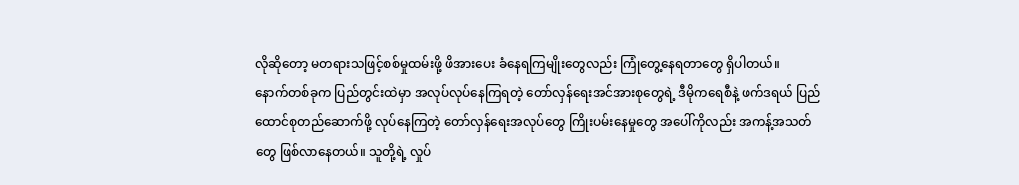လိုဆိုတော့ မတရားသဖြင့်စစ်မှုထမ်းဖို့ ဖိအားပေး ခံနေရကြမျိုးတွေလည်း ကြုံတွေ့နေရတာတွေ ရှိပါတယ်။
နောက်တစ်ခုက ပြည်တွင်းထဲမှာ အလုပ်လုပ်နေကြရတဲ့ တော်လှန်ရေးအင်အားစုတွေရဲ့ ဒီမိုကရေစီနဲ့ ဖက်ဒရယ် ပြည်ထောင်စုတည်ဆောက်ဖို့ လုပ်နေကြတဲ့ တော်လှန်ရေးအလုပ်တွေ ကြိုးပမ်းနေမှုတွေ အပေါ်ကိုလည်း အကန့်အသတ်တွေ ဖြစ်လာနေတယ်။ သူတို့ရဲ့ လှုပ်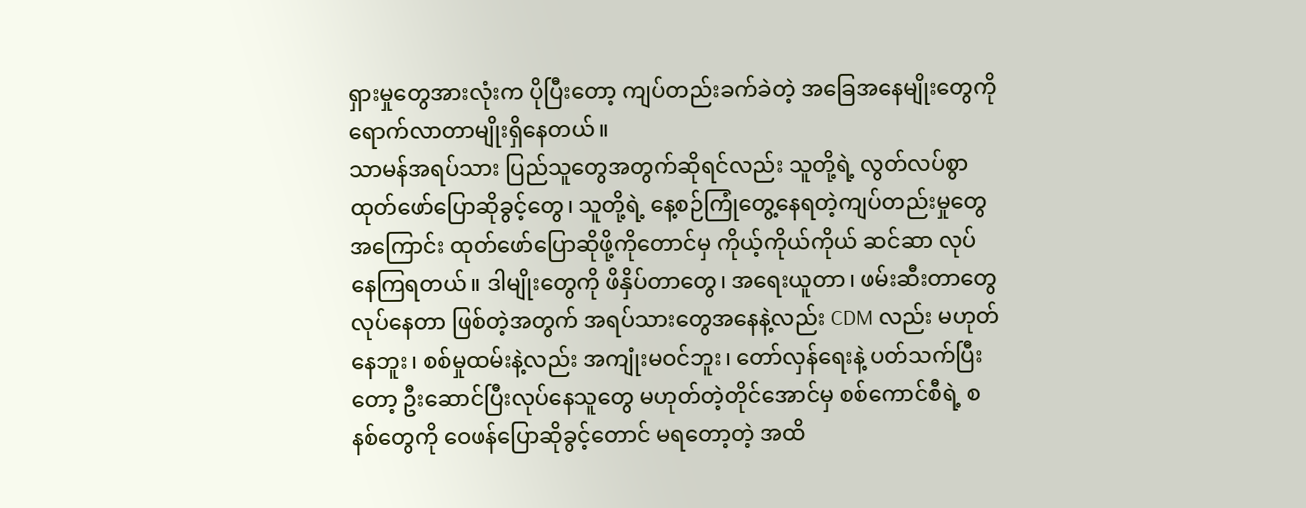ရှားမှုတွေအားလုံးက ပိုပြီးတော့ ကျပ်တည်းခက်ခဲတဲ့ အခြေအနေမျိုးတွေကို ရောက်လာတာမျိုးရှိနေတယ်။
သာမန်အရပ်သား ပြည်သူတွေအတွက်ဆိုရင်လည်း သူတို့ရဲ့ လွတ်လပ်စွာထုတ်ဖော်ပြောဆိုခွင့်တွေ၊ သူတို့ရဲ့ နေ့စဉ်ကြုံတွေ့နေရတဲ့ကျပ်တည်းမှုတွေအကြောင်း ထုတ်ဖော်ပြောဆိုဖို့ကိုတောင်မှ ကိုယ့်ကိုယ်ကိုယ် ဆင်ဆာ လုပ်နေကြရတယ်။ ဒါမျိုးတွေကို ဖိနှိပ်တာတွေ၊ အရေးယူတာ၊ ဖမ်းဆီးတာတွေလုပ်နေတာ ဖြစ်တဲ့အတွက် အရပ်သားတွေအနေနဲ့လည်း CDM လည်း မဟုတ်နေဘူး၊ စစ်မှုထမ်းနဲ့လည်း အကျုံးမဝင်ဘူး၊ တော်လှန်ရေးနဲ့ ပတ်သက်ပြီးတော့ ဦးဆောင်ပြီးလုပ်နေသူတွေ မဟုတ်တဲ့တိုင်အောင်မှ စစ်ကောင်စီရဲ့ စနစ်တွေကို ဝေဖန်ပြောဆိုခွင့်တောင် မရတော့တဲ့ အထိ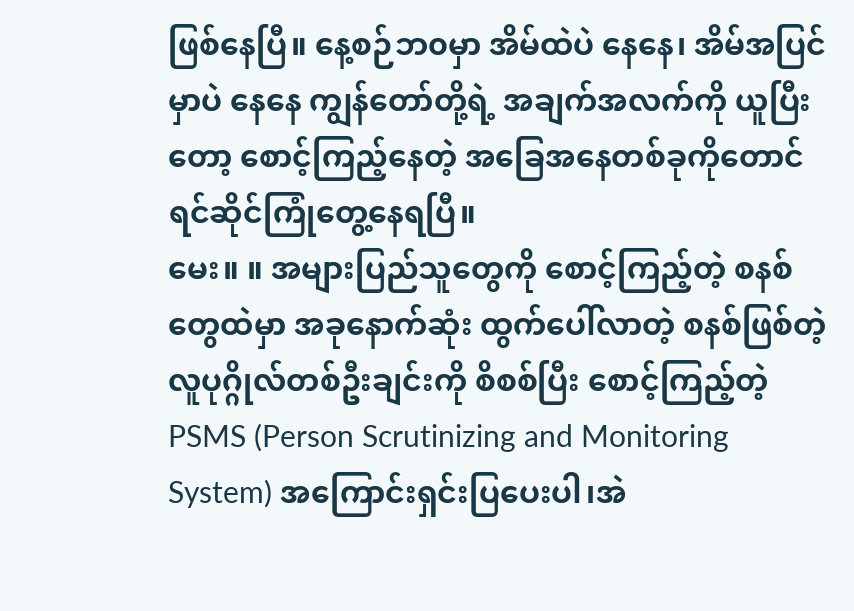ဖြစ်နေပြီ။ နေ့စဉ်ဘ၀မှာ အိမ်ထဲပဲ နေနေ၊ အိမ်အပြင်မှာပဲ နေနေ ကျွန်တော်တို့ရဲ့ အချက်အလက်ကို ယူပြီးတော့ စောင့်ကြည့်နေတဲ့ အခြေအနေတစ်ခုကိုတောင် ရင်ဆိုင်ကြုံတွေ့နေရပြီ။
မေး။ ။ အများပြည်သူတွေကို စောင့်ကြည့်တဲ့ စနစ်တွေထဲမှာ အခုနောက်ဆုံး ထွက်ပေါ်လာတဲ့ စနစ်ဖြစ်တဲ့ လူပုဂ္ဂိုလ်တစ်ဦးချင်းကို စိစစ်ပြီး စောင့်ကြည့်တဲ့ PSMS (Person Scrutinizing and Monitoring System) အကြောင်းရှင်းပြပေးပါ၊အဲ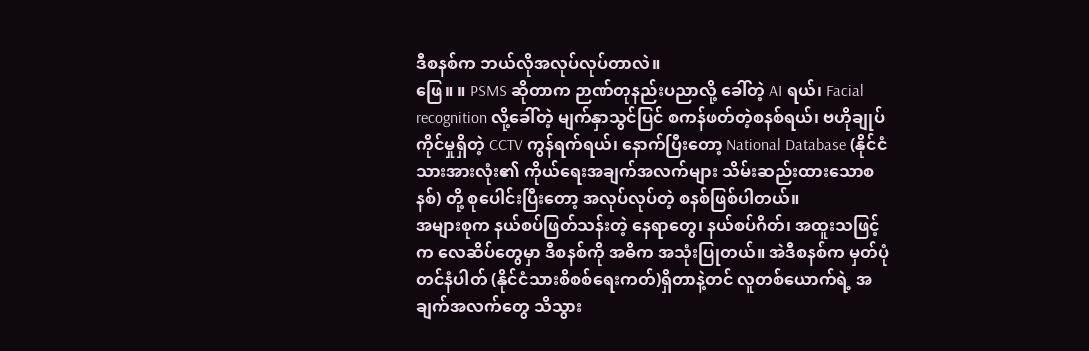ဒီစနစ်က ဘယ်လိုအလုပ်လုပ်တာလဲ။
ဖြေ။ ။ PSMS ဆိုတာက ဉာဏ်တုနည်းပညာလို့ ခေါ်တဲ့ AI ရယ်၊ Facial recognition လို့ခေါ်တဲ့ မျက်နှာသွင်ပြင် စကန်ဖတ်တဲ့စနစ်ရယ်၊ ဗဟိုချုပ်ကိုင်မှုရှိတဲ့ CCTV ကွန်ရက်ရယ်၊ နောက်ပြီးတော့ National Database (နိုင်ငံသားအားလုံး၏ ကိုယ်ရေးအချက်အလက်များ သိမ်းဆည်းထားသောစနစ်) တို့ စုပေါင်းပြီးတော့ အလုပ်လုပ်တဲ့ စနစ်ဖြစ်ပါတယ်။
အများစုက နယ်စပ်ဖြတ်သန်းတဲ့ နေရာတွေ၊ နယ်စပ်ဂိတ်၊ အထူးသဖြင့်က လေဆိပ်တွေမှာ ဒီစနစ်ကို အဓိက အသုံးပြုတယ်။ အဲဒီစနစ်က မှတ်ပုံတင်နံပါတ် (နိုင်ငံသားစိစစ်ရေးကတ်)ရှိတာနဲ့တင် လူတစ်ယောက်ရဲ့ အချက်အလက်တွေ သိသွား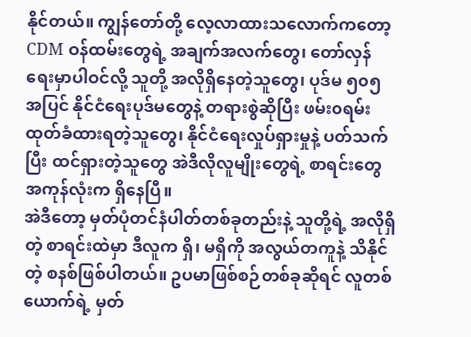နိုင်တယ်။ ကျွန်တော်တို့ လေ့လာထားသလောက်ကတော့ CDM ဝန်ထမ်းတွေရဲ့ အချက်အလက်တွေ၊ တော်လှန်ရေးမှာပါဝင်လို့ သူတို့ အလိုရှိနေတဲ့သူတွေ၊ ပုဒ်မ ၅၀၅ အပြင် နိုင်ငံရေးပုဒ်မတွေနဲ့ တရားစွဲဆိုပြီး ဖမ်း၀ရမ်းထုတ်ခံထားရတဲ့သူတွေ၊ နိုင်ငံရေးလှုပ်ရှားမှုနဲ့ ပတ်သက်ပြီး ထင်ရှားတဲ့သူတွေ အဲဒီလိုလူမျိုးတွေရဲ့ စာရင်းတွေအကုန်လုံးက ရှိနေပြီ။
အဲဒီတော့ မှတ်ပုံတင်နံပါတ်တစ်ခုတည်းနဲ့ သူတို့ရဲ့ အလိုရှိတဲ့ စာရင်းထဲမှာ ဒီလူက ရှိ၊ မရှိကို အလွယ်တကူနဲ့ သိနိုင်တဲ့ စနစ်ဖြစ်ပါတယ်။ ဥပမာဖြစ်စဉ်တစ်ခုဆိုရင် လူတစ်ယောက်ရဲ့ မှတ်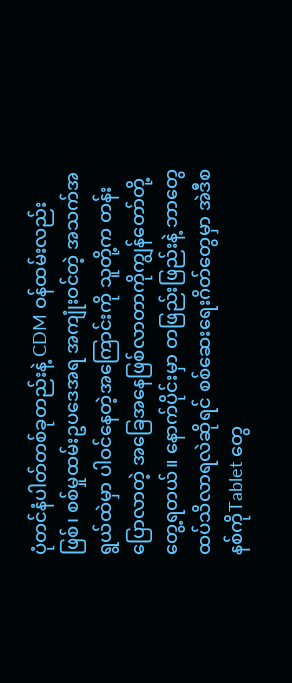ပုံတင်နံပါတ်တစ်ခုတည်းနဲ့ CDM ဝန်ထမ်းလည်းဖြစ်၊ စစ်မှုထမ်းဥပဒေအရ အကျုံးဝင်တဲ့ အသက်အရွယ်ထဲမှာ ပါဝင်နေတဲ့အကြောင်းကို သူတို့က တန်းပြောလာတဲ့ အခြေအနေဖြစ်လာတာကိုကျွန်တော်တို့ တွေ့ရတယ်။ နောက်ပိုင်းမှာ တဖြည်းဖြည်းနဲ့ ဘာတွေ ထပ်သိလာရလဲဆိုရင် စစ်ဆေးရေးဂိတ်တွေမှာ အဲဒီစနစ်ကိုTablet တွေ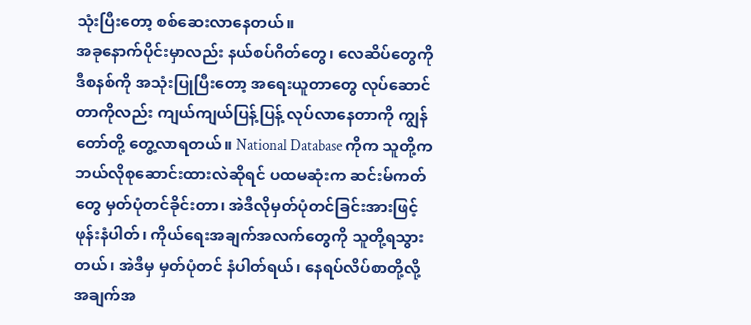သုံးပြီးတော့ စစ်ဆေးလာနေတယ်။
အခုနောက်ပိုင်းမှာလည်း နယ်စပ်ဂိတ်တွေ၊ လေဆိပ်တွေကို ဒီစနစ်ကို အသုံးပြုပြီးတော့ အရေးယူတာတွေ လုပ်ဆောင်တာကိုလည်း ကျယ်ကျယ်ပြန့်ပြန့် လုပ်လာနေတာကို ကျွန်တော်တို့ တွေ့လာရတယ်။ National Database ကိုက သူတို့က ဘယ်လိုစုဆောင်းထားလဲဆိုရင် ပထမဆုံးက ဆင်းမ်ကတ်တွေ မှတ်ပုံတင်ခိုင်းတာ၊ အဲဒီလိုမှတ်ပုံတင်ခြင်းအားဖြင့် ဖုန်းနံပါတ်၊ ကိုယ်ရေးအချက်အလက်တွေကို သူတို့ရသွားတယ်၊ အဲဒီမှ မှတ်ပုံတင် နံပါတ်ရယ်၊ နေရပ်လိပ်စာတို့လို့ အချက်အ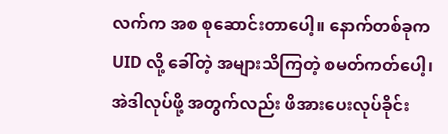လက်က အစ စုဆောင်းတာပေါ့။ နောက်တစ်ခုက UID လို့ ခေါ်တဲ့ အများသိကြတဲ့ စမတ်ကတ်ပေါ့၊ အဲဒါလုပ်ဖို့ အတွက်လည်း ဖိအားပေးလုပ်ခိုင်း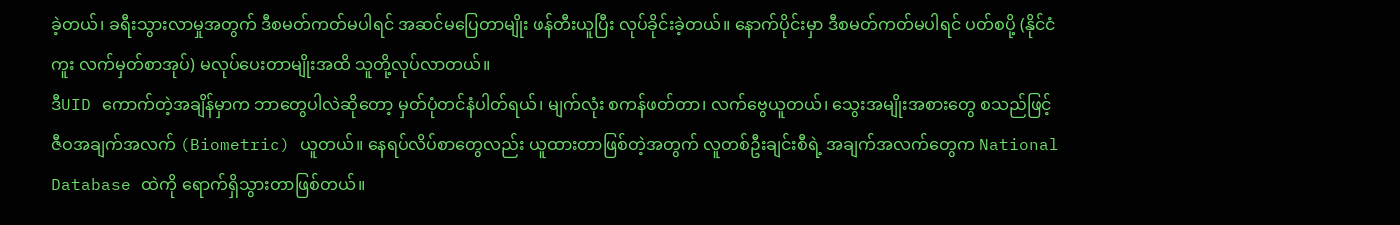ခဲ့တယ်၊ ခရီးသွားလာမှုအတွက် ဒီစမတ်ကတ်မပါရင် အဆင်မပြေတာမျိုး ဖန်တီးယူပြီး လုပ်ခိုင်းခဲ့တယ်။ နောက်ပိုင်းမှာ ဒီစမတ်ကတ်မပါရင် ပတ်စပို့ (နိုင်ငံကူး လက်မှတ်စာအုပ်) မလုပ်ပေးတာမျိုးအထိ သူတို့လုပ်လာတယ်။
ဒီUID ကောက်တဲ့အချိန်မှာက ဘာတွေပါလဲဆိုတော့ မှတ်ပုံတင်နံပါတ်ရယ်၊ မျက်လုံး စကန်ဖတ်တာ၊ လက်ဗွေယူတယ်၊ သွေးအမျိုးအစားတွေ စသည်ဖြင့် ဇီဝအချက်အလက် (Biometric) ယူတယ်။ နေရပ်လိပ်စာတွေလည်း ယူထားတာဖြစ်တဲ့အတွက် လူတစ်ဦးချင်းစီရဲ့ အချက်အလက်တွေက National Database ထဲကို ရောက်ရှိသွားတာဖြစ်တယ်။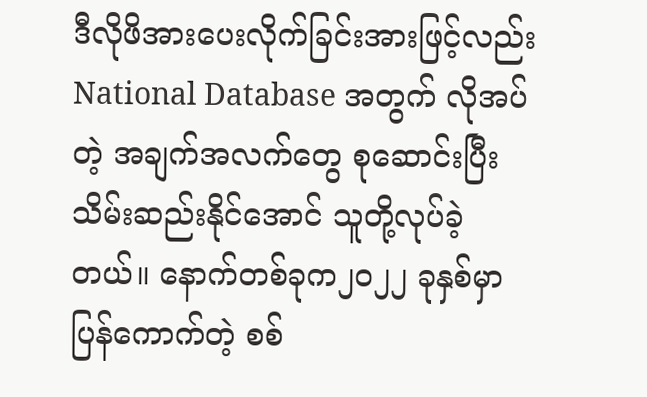ဒီလိုဖိအားပေးလိုက်ခြင်းအားဖြင့်လည်း National Database အတွက် လိုအပ်တဲ့ အချက်အလက်တွေ စုဆောင်းပြီး သိမ်းဆည်းနိုင်အောင် သူတို့လုပ်ခဲ့တယ်။ နောက်တစ်ခုက၂၀၂၂ ခုနှစ်မှာ ပြန်ကောက်တဲ့ စစ်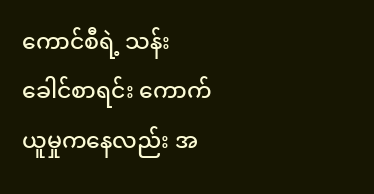ကောင်စီရဲ့ သန်းခေါင်စာရင်း ကောက်ယူမှုကနေလည်း အ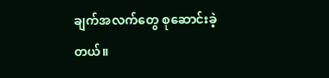ချက်အလက်တွေ စုဆောင်းခဲ့တယ်။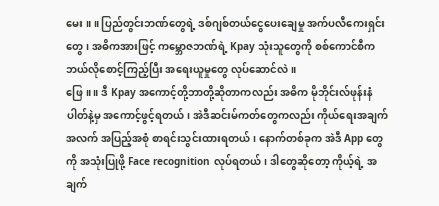မေး ။ ။ ပြည်တွင်းဘဏ်တွေရဲ့ ဒစ်ဂျစ်တယ်ငွေပေးချေမှု အက်ပလီကေးရှင်းတွေ၊ အဓိကအားဖြင့် ကမ္ဘောဇဘဏ်ရဲ့ Kpay သုံးသူတွေကို စစ်ကောင်စီက ဘယ်လိုစောင့်ကြည့်ပြီး အရေးယူမှုတွေ လုပ်ဆောင်လဲ။
ဖြေ။ ။ ဒီ Kpay အကောင့်တို့ဘာတို့ဆိုတာကလည်း အဓိက မိုဘိုင်းလ်ဖုန်းနံပါတ်နဲ့မှ အကောင့်ဖွင့်ရတယ်၊ အဲဒီဆင်းမ်ကတ်တွေကလည်း ကိုယ်ရေးအချက်အလက် အပြည့်အစုံ စာရင်းသွင်းထားရတယ်၊ နောက်တစ်ခုက အဲဒီ App တွေကို အသုံးပြုဖို့ Face recognition လုပ်ရတယ်၊ ဒါတွေဆိုတော့ ကိုယ့်ရဲ့ အချက်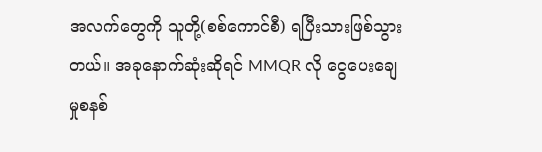အလက်တွေကို သူတို့(စစ်ကောင်စီ) ရပြီးသားဖြစ်သွားတယ်။ အခုနောက်ဆုံးဆိုရင် MMQR လို ငွေပေးချေမှုစနစ်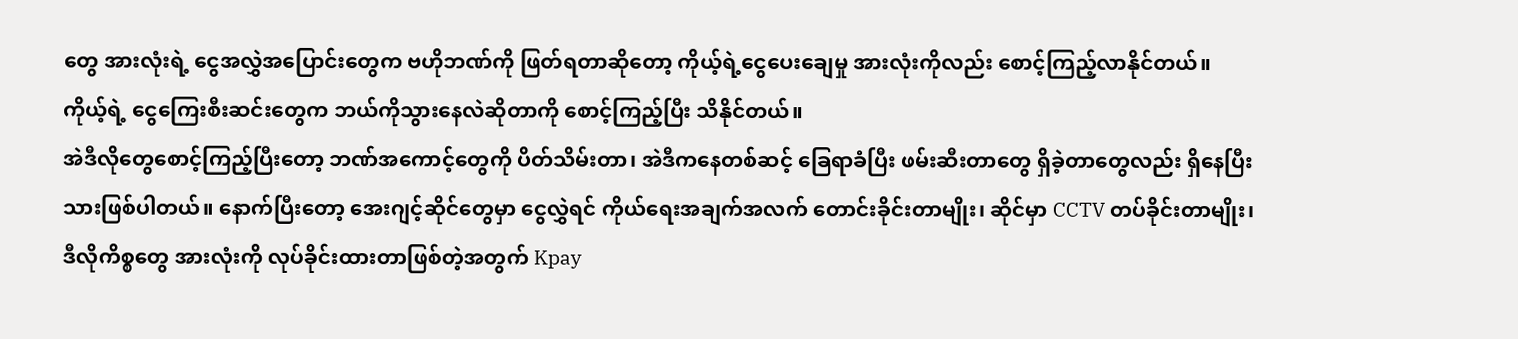တွေ အားလုံးရဲ့ ငွေအလွှဲအပြောင်းတွေက ဗဟိုဘဏ်ကို ဖြတ်ရတာဆိုတော့ ကိုယ့်ရဲ့ငွေပေးချေမှု အားလုံးကိုလည်း စောင့်ကြည့်လာနိုင်တယ်။ ကိုယ့်ရဲ့ ငွေကြေးစီးဆင်းတွေက ဘယ်ကိုသွားနေလဲဆိုတာကို စောင့်ကြည့်ပြီး သိနိုင်တယ်။
အဲဒီလိုတွေစောင့်ကြည့်ပြီးတော့ ဘဏ်အကောင့်တွေကို ပိတ်သိမ်းတာ၊ အဲဒီကနေတစ်ဆင့် ခြေရာခံပြီး ဖမ်းဆီးတာတွေ ရှိခဲ့တာတွေလည်း ရှိနေပြီးသားဖြစ်ပါတယ်။ နောက်ပြီးတော့ အေးဂျင့်ဆိုင်တွေမှာ ငွေလွှဲရင် ကိုယ်ရေးအချက်အလက် တောင်းခိုင်းတာမျိုး၊ ဆိုင်မှာ CCTV တပ်ခိုင်းတာမျိုး၊ ဒီလိုကိစ္စတွေ အားလုံးကို လုပ်ခိုင်းထားတာဖြစ်တဲ့အတွက် Kpay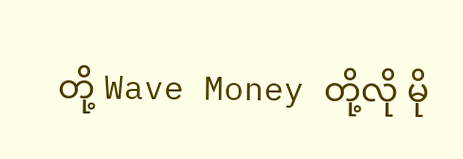တို့ Wave Money တို့လို မို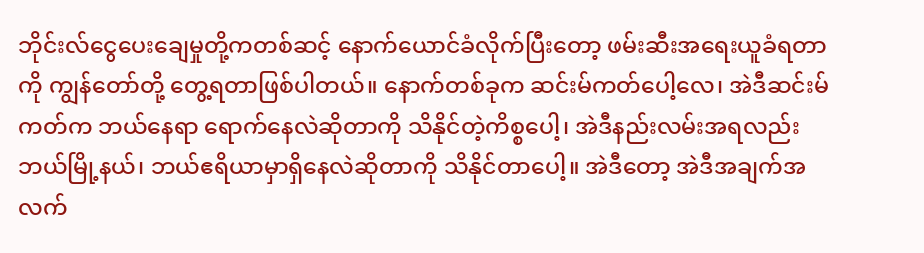ဘိုင်းလ်ငွေပေးချေမှုတို့ကတစ်ဆင့် နောက်ယောင်ခံလိုက်ပြီးတော့ ဖမ်းဆီးအရေးယူခံရတာကို ကျွန်တော်တို့ တွေ့ရတာဖြစ်ပါတယ်။ နောက်တစ်ခုက ဆင်းမ်ကတ်ပေါ့လေ၊ အဲဒီဆင်းမ်ကတ်က ဘယ်နေရာ ရောက်နေလဲဆိုတာကို သိနိုင်တဲ့ကိစ္စပေါ့၊ အဲဒီနည်းလမ်းအရလည်း ဘယ်မြို့နယ်၊ ဘယ်ဧရိယာမှာရှိနေလဲဆိုတာကို သိနိုင်တာပေါ့။ အဲဒီတော့ အဲဒီအချက်အလက်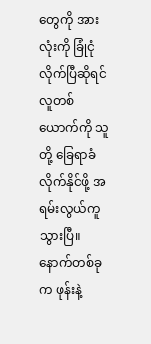တွေကို အားလုံးကို ခြုံငုံလိုက်ပြီဆိုရင် လူတစ်ယောက်ကို သူတို့ ခြေရာခံလိုက်နိုင်ဖို့ အရမ်းလွယ်ကူသွားပြီ။
နောက်တစ်ခုက ဖုန်းနဲ့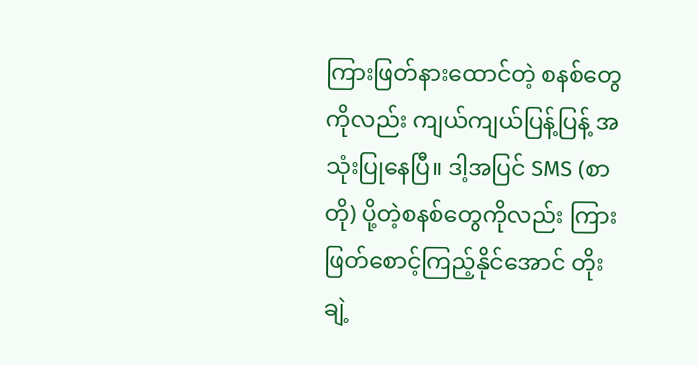ကြားဖြတ်နားထောင်တဲ့ စနစ်တွေကိုလည်း ကျယ်ကျယ်ပြန့်ပြန့် အသုံးပြုနေပြီ။ ဒါ့အပြင် SMS (စာတို) ပို့တဲ့စနစ်တွေကိုလည်း ကြားဖြတ်စောင့်ကြည့်နိုင်အောင် တိုးချဲ့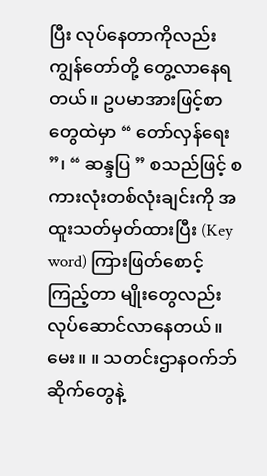ပြီး လုပ်နေတာကိုလည်း ကျွန်တော်တို့ တွေ့လာနေရတယ်။ ဥပမာအားဖြင့်စာတွေထဲမှာ “ တော်လှန်ရေး ”၊ “ ဆန္ဒပြ ” စသည်ဖြင့် စကားလုံးတစ်လုံးချင်းကို အထူးသတ်မှတ်ထားပြီး (Key word) ကြားဖြတ်စောင့်ကြည့်တာ မျိုးတွေလည်း လုပ်ဆောင်လာနေတယ်။
မေး။ ။ သတင်းဌာနဝက်ဘ်ဆိုက်တွေနဲ့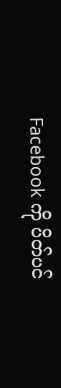Facebook ကို ပိတ်ပင်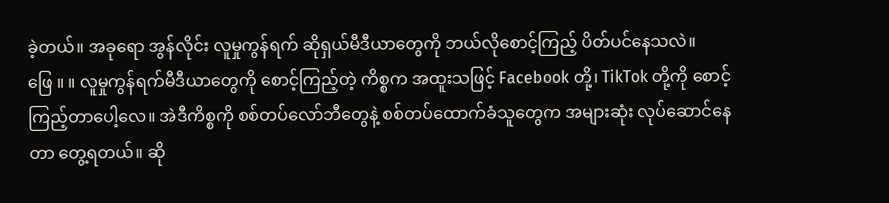ခဲ့တယ်။ အခုရော အွန်လိုင်း လူမှုကွန်ရက် ဆိုရှယ်မီဒီယာတွေကို ဘယ်လိုစောင့်ကြည့် ပိတ်ပင်နေသလဲ။
ဖြေ ။ ။ လူမှုကွန်ရက်မီဒီယာတွေကို စောင့်ကြည့်တဲ့ ကိစ္စက အထူးသဖြင့် Facebook တို့၊ TikTok တို့ကို စောင့်ကြည့်တာပေါ့လေ။ အဲဒီကိစ္စကို စစ်တပ်လော်ဘီတွေနဲ့ စစ်တပ်ထောက်ခံသူတွေက အများဆုံး လုပ်ဆောင်နေတာ တွေ့ရတယ်။ ဆို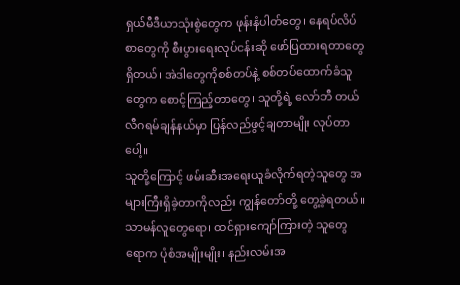ရှယ်မီဒီယာသုံးစွဲတွေက ဖုန်းနံပါတ်တွေ၊ နေရပ်လိပ်စာတွေကို စီးပွားရေးလုပ်ငန်းဆို ဖော်ပြထားရတာတွေရှိတယ်၊ အဲဒါတွေကိုစစ်တပ်နဲ့ စစ်တပ်ထောက်ခံသူတွေက စောင့်ကြည့်တာတွေ၊ သူတို့ရဲ့ လော်ဘီ တယ်လီဂရမ်ချန်နယ်မှာ ပြန်လည်ဖွင့်ချတာမျိုး လုပ်တာပေါ့။
သူတို့ကြောင့် ဖမ်းဆီးအရေးယူခံလိုက်ရတဲ့သူတွေ အများကြီးရှိခဲ့တာကိုလည်း ကျွန်တော်တို့ တွေ့ခဲ့ရတယ်။ သာမန်လူတွေရော၊ ထင်ရှားကျော်ကြားတဲ့ သူတွေရောက ပုံစံအမျိုးမျိုး၊ နည်းလမ်းအ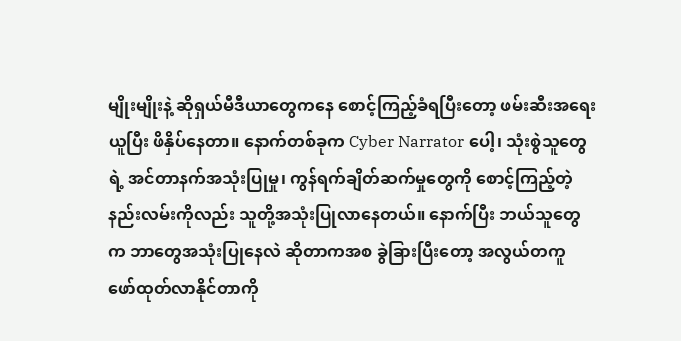မျိုးမျိုးနဲ့ ဆိုရှယ်မီဒီယာတွေကနေ စောင့်ကြည့်ခံရပြီးတော့ ဖမ်းဆီးအရေးယူပြီး ဖိနှိပ်နေတာ။ နောက်တစ်ခုက Cyber Narrator ပေါ့၊ သုံးစွဲသူတွေရဲ့ အင်တာနက်အသုံးပြုမှု၊ ကွန်ရက်ချိတ်ဆက်မှုတွေကို စောင့်ကြည့်တဲ့ နည်းလမ်းကိုလည်း သူတို့အသုံးပြုလာနေတယ်။ နောက်ပြီး ဘယ်သူတွေက ဘာတွေအသုံးပြုနေလဲ ဆိုတာကအစ ခွဲခြားပြီးတော့ အလွယ်တကူ ဖော်ထုတ်လာနိုင်တာကို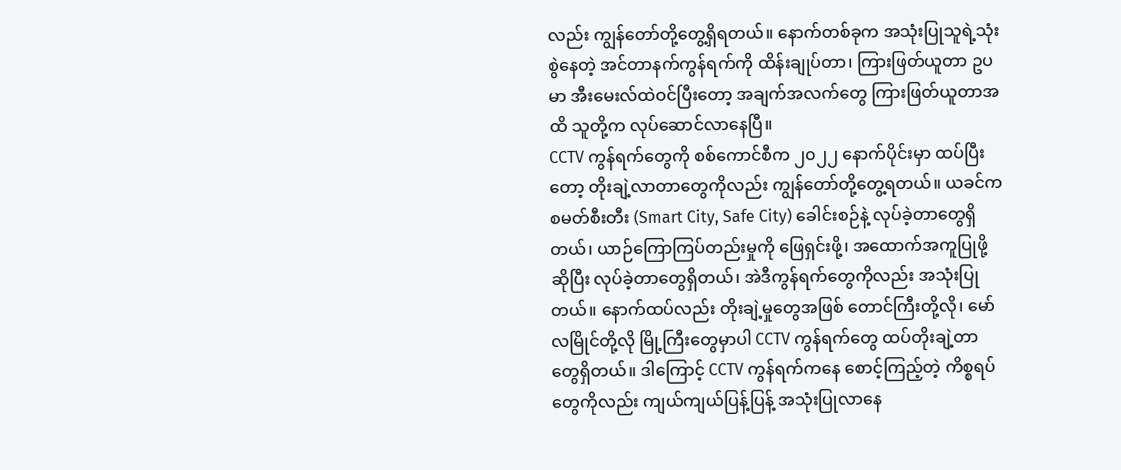လည်း ကျွန်တော်တို့တွေ့ရှိရတယ်။ နောက်တစ်ခုက အသုံးပြုသူရဲ့သုံးစွဲနေတဲ့ အင်တာနက်ကွန်ရက်ကို ထိန်းချုပ်တာ၊ ကြားဖြတ်ယူတာ ဥပမာ အီးမေးလ်ထဲဝင်ပြီးတော့ အချက်အလက်တွေ ကြားဖြတ်ယူတာအထိ သူတို့က လုပ်ဆောင်လာနေပြီ။
CCTV ကွန်ရက်တွေကို စစ်ကောင်စီက ၂၀၂၂ နောက်ပိုင်းမှာ ထပ်ပြီးတော့ တိုးချဲ့လာတာတွေကိုလည်း ကျွန်တော်တို့တွေ့ရတယ်။ ယခင်က စမတ်စီးတီး (Smart City, Safe City) ခေါင်းစဉ်နဲ့ လုပ်ခဲ့တာတွေရှိ တယ်၊ ယာဉ်ကြောကြပ်တည်းမှုကို ဖြေရှင်းဖို့၊ အထောက်အကူပြုဖို့ဆိုပြီး လုပ်ခဲ့တာတွေရှိတယ်၊ အဲဒီကွန်ရက်တွေကိုလည်း အသုံးပြုတယ်။ နောက်ထပ်လည်း တိုးချဲ့မှုတွေအဖြစ် တောင်ကြီးတို့လို၊ မော်လမြိုင်တို့လို မြို့ကြီးတွေမှာပါ CCTV ကွန်ရက်တွေ ထပ်တိုးချဲ့တာတွေရှိတယ်။ ဒါကြောင့် CCTV ကွန်ရက်ကနေ စောင့်ကြည့်တဲ့ ကိစ္စရပ်တွေကိုလည်း ကျယ်ကျယ်ပြန့်ပြန့် အသုံးပြုလာနေ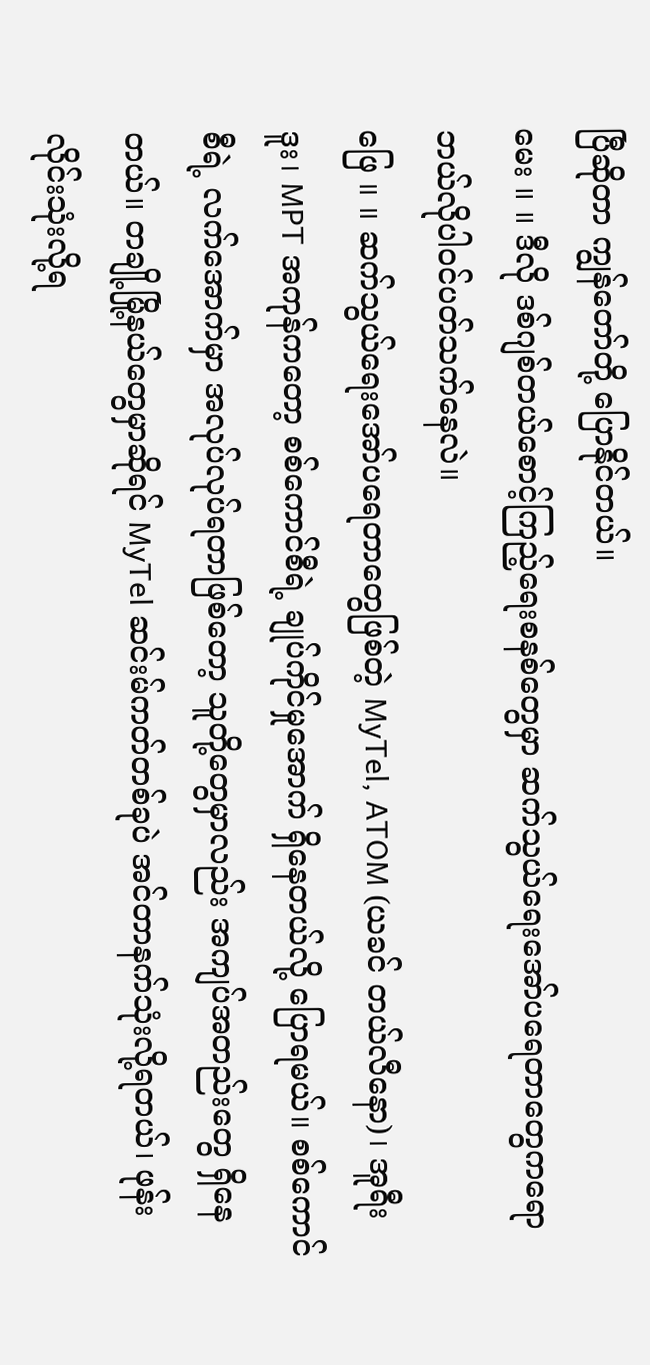ပြီဆိုတာ ကျွန်တော်တို့ ပြောနိုင်တယ်။
မေး ။ ။ ဒီလို ဒစ်ဂျစ်တယ်စောင့်ကြည့်ရေးစနစ်တွေမှာ ဆက်သွယ်ရေးအော်ပရေတာတွေကရော ဘယ်လိုပါဝင်ပတ်သက်နေလဲ။
ဖြေ ။ ။ ဆက်သွယ်ရေးအော်ပရေတာတွေဖြစ်တဲ့ MyTel, ATOM (ယခင် တယ်လီနော)၊ အူရီးဒူး၊ MPT အကုန်ကတော့ စစ်ကောင်စီရဲ့ ချုပ်ကိုင်မှုအောက် ရှိနေတယ်လို့ ပြောရမယ်။ စစ်ကောင်စီရဲ့ လက်အောက်မှာ အလုပ်လုပ်ရတာဖြစ်တော့ သူတို့တွေမှာလည်း အကျပ်အတည်းတွေ ရှိနေတယ်။ တချို့မြို့နယ်တွေမှာဆိုရင် MyTel ဆင်းမ်ကတ်တစ်ခုပဲ အင်တာနက်သုံးလို့ရတယ်၊ ဖုန်းလိုင်းသုံးလို့ရ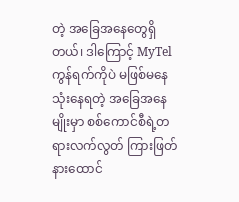တဲ့ အခြေအနေတွေရှိတယ်၊ ဒါကြောင့် MyTel ကွန်ရက်ကိုပဲ မဖြစ်မနေ သုံးနေရတဲ့ အခြေအနေမျိုးမှာ စစ်ကောင်စီရဲ့တရားလက်လွတ် ကြားဖြတ်နားထောင်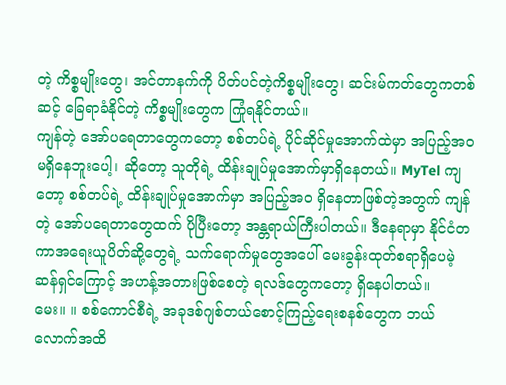တဲ့ ကိစ္စမျိုးတွေ၊ အင်တာနက်ကို ပိတ်ပင်တဲ့ကိစ္စမျိုးတွေ၊ ဆင်းမ်ကတ်တွေကတစ်ဆင့် ခြေရာခံနိုင်တဲ့ ကိစ္စမျိုးတွေက ကြုံရနိုင်တယ်။
ကျန်တဲ့ အော်ပရေတာတွေကတော့ စစ်တပ်ရဲ့ ပိုင်ဆိုင်မှုအောက်ထဲမှာ အပြည့်အ၀မရှိနေဘူးပေါ့၊ ဆိုတော့ သူတိုရဲ့ ထိန်းချုပ်မှုအောက်မှာရှိနေတယ်။ MyTel ကျတော့ စစ်တပ်ရဲ့ ထိန်းချုပ်မှုအောက်မှာ အပြည့်အ၀ ရှိနေတာဖြစ်တဲ့အတွက် ကျန်တဲ့ အော်ပရေတာတွေထက် ပိုပြီးတော့ အန္တရာယ်ကြီးပါတယ်။ ဒီနေရာမှာ နိုင်ငံတကာအရေးယူပိတ်ဆို့တွေရဲ့ သက်ရောက်မှုတွေအပေါ် မေးခွန်းထုတ်စရာရှိပေမဲ့ ဆန်ရှင်ကြောင့် အဟန့်အတားဖြစ်စေတဲ့ ရလဒ်တွေကတော့ ရှိနေပါတယ်။
မေး။ ။ စစ်ကောင်စီရဲ့ အခုဒစ်ဂျစ်တယ်စောင့်ကြည့်ရေးစနစ်တွေက ဘယ်လောက်အထိ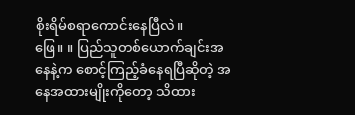စိုးရိမ်စရာကောင်းနေပြီလဲ။
ဖြေ။ ။ ပြည်သူတစ်ယောက်ချင်းအနေနဲ့က စောင့်ကြည့်ခံနေရပြီဆိုတဲ့ အနေအထားမျိုးကိုတော့ သိထား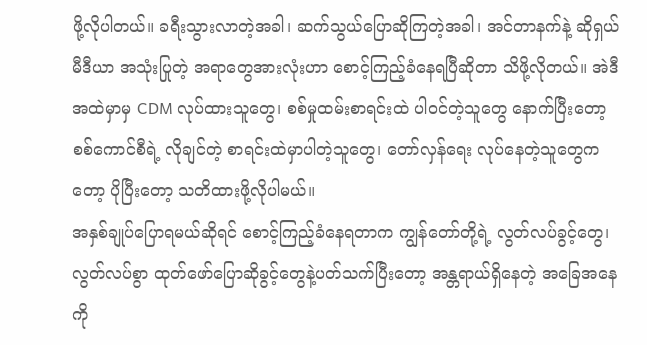ဖို့လိုပါတယ်။ ခရီးသွားလာတဲ့အခါ၊ ဆက်သွယ်ပြောဆိုကြတဲ့အခါ၊ အင်တာနက်နဲ့ ဆိုရှယ်မီဒီယာ အသုံးပြုတဲ့ အရာတွေအားလုံးဟာ စောင့်ကြည့်ခံနေရပြီဆိုတာ သိဖို့လိုတယ်။ အဲဒီအထဲမှာမှ CDM လုပ်ထားသူတွေ၊ စစ်မှုထမ်းစာရင်းထဲ ပါဝင်တဲ့သူတွေ နောက်ပြီးတော့ စစ်ကောင်စီရဲ့ လိုချင်တဲ့ စာရင်းထဲမှာပါတဲ့သူတွေ၊ တော်လှန်ရေး လုပ်နေတဲ့သူတွေကတော့ ပိုပြီးတော့ သတိထားဖို့လိုပါမယ်။
အနှစ်ချုပ်ပြောရမယ်ဆိုရင် စောင့်ကြည့်ခံနေရတာက ကျွန်တော်တို့ရဲ့ လွတ်လပ်ခွင့်တွေ၊ လွတ်လပ်စွာ ထုတ်ဖော်ပြောဆိုခွင့်တွေနဲ့ပတ်သက်ပြီးတော့ အန္တရာယ်ရှိနေတဲ့ အခြေအနေကို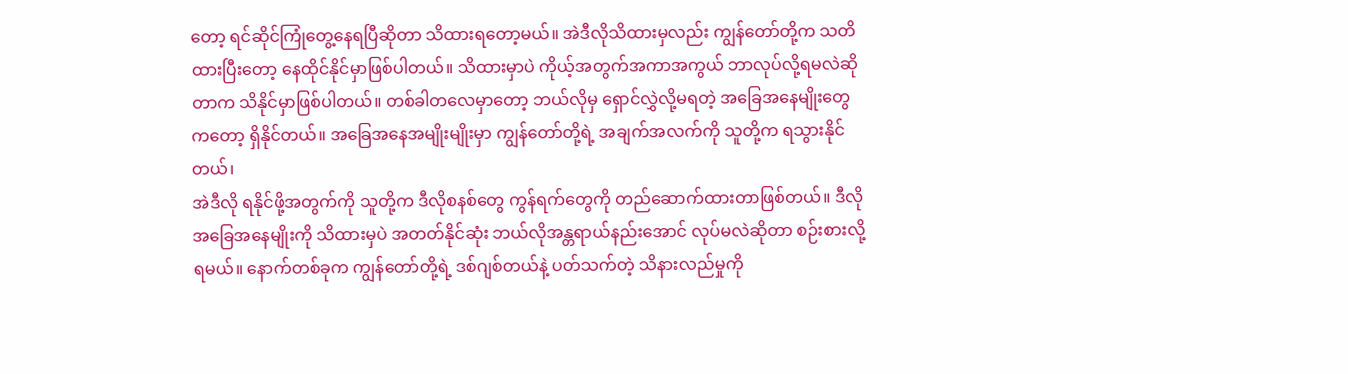တော့ ရင်ဆိုင်ကြုံတွေ့နေရပြီဆိုတာ သိထားရတော့မယ်။ အဲဒီလိုသိထားမှလည်း ကျွန်တော်တို့က သတိထားပြီးတော့ နေထိုင်နိုင်မှာဖြစ်ပါတယ်။ သိထားမှာပဲ ကိုယ့်အတွက်အကာအကွယ် ဘာလုပ်လို့ရမလဲဆိုတာက သိနိုင်မှာဖြစ်ပါတယ်။ တစ်ခါတလေမှာတော့ ဘယ်လိုမှ ရှောင်လွှဲလို့မရတဲ့ အခြေအနေမျိုးတွေကတော့ ရှိနိုင်တယ်။ အခြေအနေအမျိုးမျိုးမှာ ကျွန်တော်တို့ရဲ့ အချက်အလက်ကို သူတို့က ရသွားနိုင်တယ်၊
အဲဒီလို ရနိုင်ဖို့အတွက်ကို သူတို့က ဒီလိုစနစ်တွေ ကွန်ရက်တွေကို တည်ဆောက်ထားတာဖြစ်တယ်။ ဒီလိုအခြေအနေမျိုးကို သိထားမှပဲ အတတ်နိုင်ဆုံး ဘယ်လိုအန္တရာယ်နည်းအောင် လုပ်မလဲဆိုတာ စဉ်းစားလို့ရမယ်။ နောက်တစ်ခုက ကျွန်တော်တို့ရဲ့ ဒစ်ဂျစ်တယ်နဲ့ ပတ်သက်တဲ့ သိနားလည်မှုကို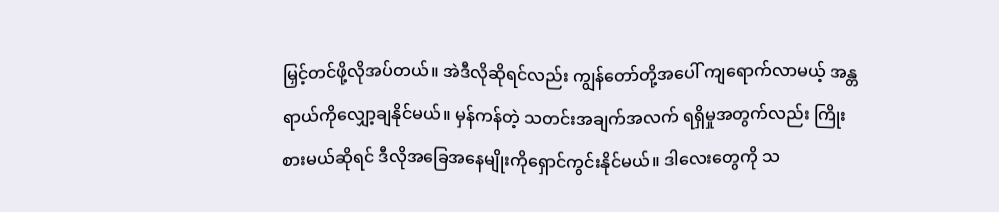မြှင့်တင်ဖို့လိုအပ်တယ်။ အဲဒီလိုဆိုရင်လည်း ကျွန်တော်တို့အပေါ် ကျရောက်လာမယ့် အန္တရာယ်ကိုလျှော့ချနိုင်မယ်။ မှန်ကန်တဲ့ သတင်းအချက်အလက် ရရှိမှုအတွက်လည်း ကြိုးစားမယ်ဆိုရင် ဒီလိုအခြေအနေမျိုးကိုရှောင်ကွင်းနိုင်မယ်။ ဒါလေးတွေကို သ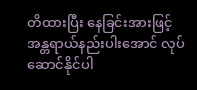တိထားပြီး နေခြင်းအားဖြင့် အန္တရာယ်နည်းပါးအောင် လုပ်ဆောင်နိုင်ပါ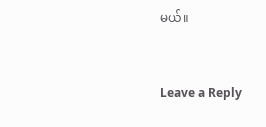မယ်။


Leave a Reply